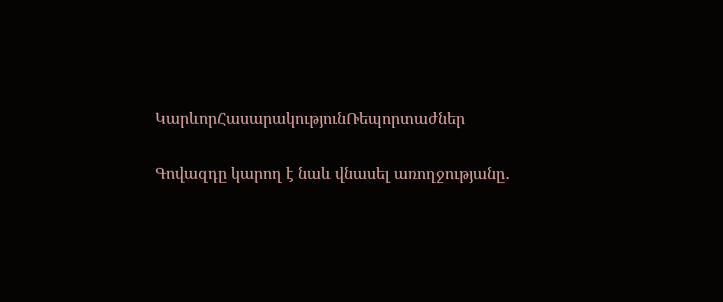ԿարևորՀասարակությունՌեպորտաժներ

Գովազդը կարող է նաև վնասել առողջությանը․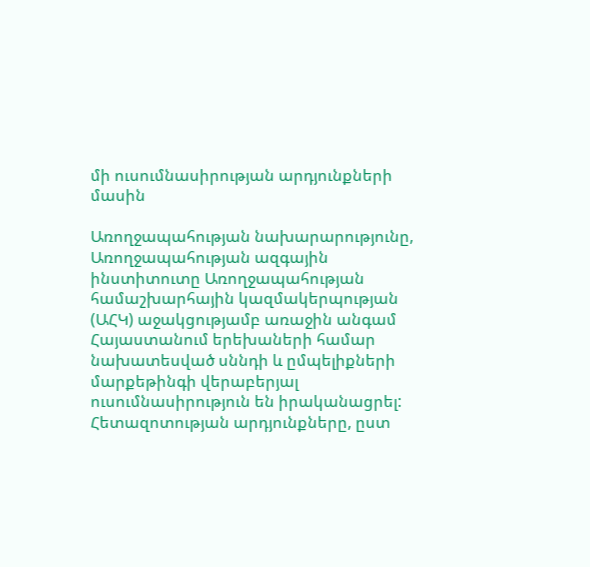մի ուսումնասիրության արդյունքների մասին

Առողջապահության նախարարությունը, Առողջապահության ազգային ինստիտուտը Առողջապահության համաշխարհային կազմակերպության (ԱՀԿ) աջակցությամբ առաջին անգամ Հայաստանում երեխաների համար նախատեսված սննդի և ըմպելիքների մարքեթինգի վերաբերյալ ուսումնասիրություն են իրականացրել: Հետազոտության արդյունքները, ըստ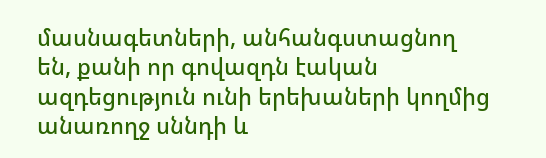մասնագետների, անհանգստացնող են, քանի որ գովազդն էական ազդեցություն ունի երեխաների կողմից անառողջ սննդի և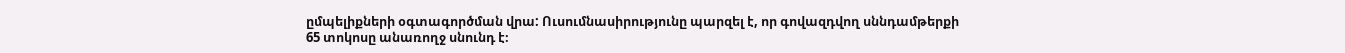ըմպելիքների օգտագործման վրա: Ուսումնասիրությունը պարզել է, որ գովազդվող սննդամթերքի 65 տոկոսը անառողջ սնունդ է։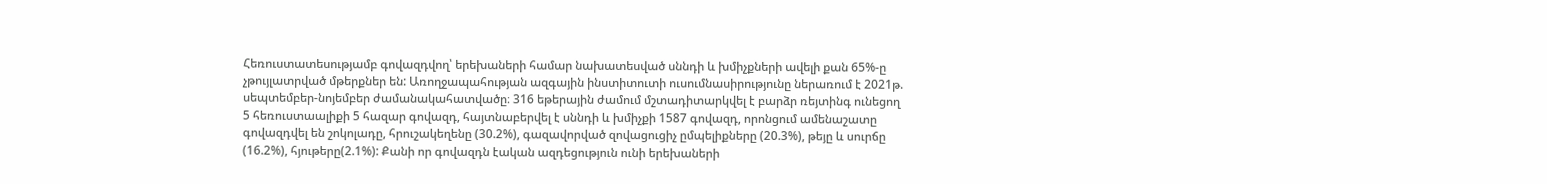Հեռուստատեսությամբ գովազդվող՝ երեխաների համար նախատեսված սննդի և խմիչքների ավելի քան 65%-ը չթույլատրված մթերքներ են: Առողջապահության ազգային ինստիտուտի ուսումնասիրությունը ներառում է 2021թ. սեպտեմբեր-նոյեմբեր ժամանակահատվածը։ 316 եթերային ժամում մշտադիտարկվել է բարձր ռեյտինգ ունեցող 5 հեռուստաալիքի 5 հազար գովազդ, հայտնաբերվել է սննդի և խմիչքի 1587 գովազդ, որոնցում ամենաշատը գովազդվել են շոկոլադը, հրուշակեղենը (30.2%), գազավորված զովացուցիչ ըմպելիքները (20.3%), թեյը և սուրճը (16.2%), հյութերը(2.1%): Քանի որ գովազդն էական ազդեցություն ունի երեխաների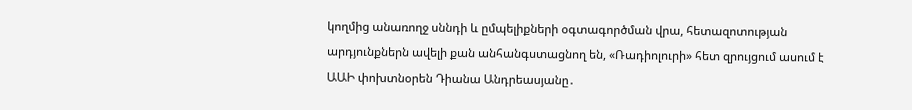կողմից անառողջ սննդի և ըմպելիքների օգտագործման վրա, հետազոտության արդյունքներն ավելի քան անհանգստացնող են, «Ռադիոլուրի» հետ զրույցում ասում է ԱԱԻ փոխտնօրեն Դիանա Անդրեասյանը․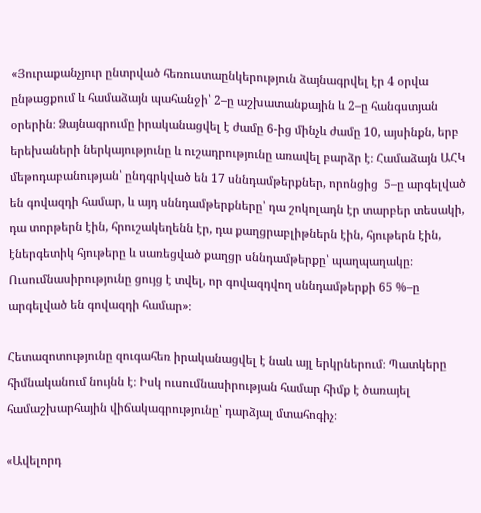«Յուրաքանչյուր ընտրված հեռուստաընկերություն ձայնագրվել էր 4 օրվա ընթացքում և համաձայն պահանջի՝ 2–ը աշխատանքային և 2–ը հանգստյան օրերին։ Ձայնագրումը իրականացվել է ժամը 6-ից մինչև ժամը 10, այսինքն, երբ երեխաների ներկայությունը և ուշադրությունը առավել բարձր է։ Համաձայն ԱՀԿ մեթոդաբանության՝ ընդգրկված են 17 սննդամթերքներ, որոնցից  5–ը արգելված են գովազդի համար, և այդ սննդամթերքները՝ դա շոկոլադն էր տարբեր տեսակի, դա տորթերն էին, հրուշակեղենն էր, դա քաղցրաբլիթներն էին, հյութերն էին, էներգետիկ հյութերը և սառեցված քաղցր սննդամթերքը՝ պաղպաղակը։ Ուսումնասիրությունը ցույց է տվել, որ գովազդվող սննդամթերքի 65 %–ը արգելված են գովազդի համար»։

Հետազոտությունը զուգահեռ իրականացվել է նաև այլ երկրներում։ Պատկերը հիմնականում նույնն է։ Իսկ ուսումնասիրության համար հիմք է ծառայել համաշխարհային վիճակագրությունը՝ դարձյալ մտահոգիչ։

«Ավելորդ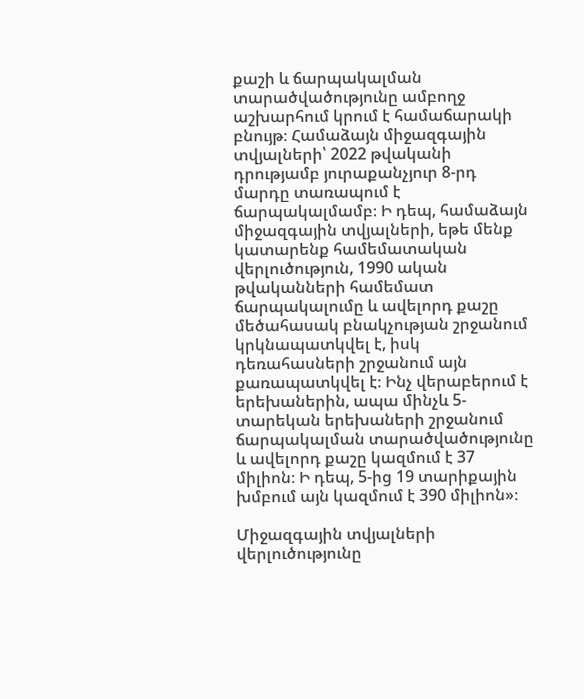քաշի և ճարպակալման տարածվածությունը ամբողջ աշխարհում կրում է համաճարակի բնույթ։ Համաձայն միջազգային տվյալների՝ 2022 թվականի դրությամբ յուրաքանչյուր 8-րդ մարդը տառապում է ճարպակալմամբ։ Ի դեպ, համաձայն միջազգային տվյալների, եթե մենք կատարենք համեմատական վերլուծություն, 1990 ական թվականների համեմատ ճարպակալումը և ավելորդ քաշը մեծահասակ բնակչության շրջանում կրկնապատկվել է, իսկ դեռահասների շրջանում այն քառապատկվել է։ Ինչ վերաբերում է երեխաներին, ապա մինչև 5-տարեկան երեխաների շրջանում ճարպակալման տարածվածությունը և ավելորդ քաշը կազմում է 37 միլիոն։ Ի դեպ, 5-ից 19 տարիքային խմբում այն կազմում է 390 միլիոն»։

Միջազգային տվյալների վերլուծությունը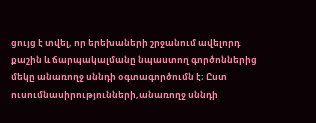ցույց է տվել, որ երեխաների շրջանում ավելորդ քաշին և ճարպակալմանը նպաստող գործոններից մեկը անառողջ սննդի օգտագործումն է։ Ըստ ուսումնասիրությունների,անառողջ սննդի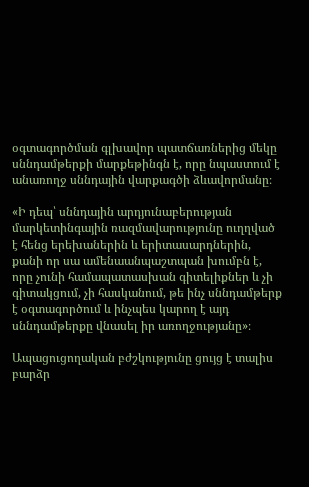օգտագործման գլխավոր պատճառներից մեկը սննդամթերքի մարքեթինգն է, որը նպաստում է անառողջ սննդային վարքագծի ձևավորմանը։

«Ի դեպ՝ սննդային արդյունաբերության մարկետինգային ռազմավարությունը ուղղված է հենց երեխաներին և երիտասարդներին, քանի որ սա ամենաանպաշտպան խումբն է, որը չունի համապատասխան գիտելիքներ և չի գիտակցում, չի հասկանում, թե ինչ սննդամթերք է օգտագործում և ինչպես կարող է այդ սննդամթերքը վնասել իր առողջությանը»։

Ապացուցողական բժշկությունը ցույց է տալիս բարձր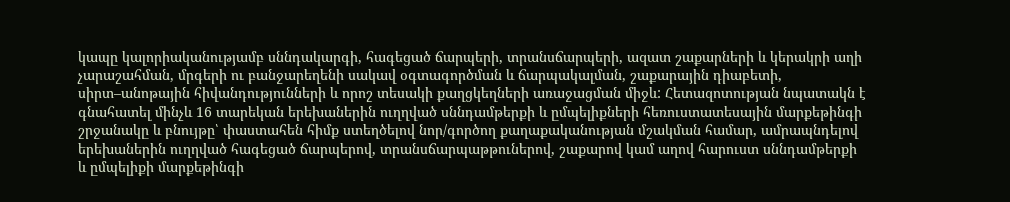կապը կալորիականությամբ սննդակարգի, հագեցած ճարպերի, տրանսճարպերի, ազատ շաքարների և կերակրի աղի չարաշահման, մրգերի ու բանջարեղենի սակավ օգտագործման և ճարպակալման, շաքարային դիաբետի, սիրտ–անոթային հիվանդությունների և որոշ տեսակի քաղցկեղների առաջացման միջև: Հետազոտության նպատակն է գնահատել մինչև 16 տարեկան երեխաներին ուղղված սննդամթերքի և ըմպելիքների հեռուստատեսային մարքեթինգի շրջանակը և բնույթը՝ փաստահեն հիմք ստեղծելով նոր/գործող քաղաքականության մշակման համար, ամրապնդելով երեխաներին ուղղված հագեցած ճարպերով, տրանսճարպաթթուներով, շաքարով կամ աղով հարուստ սննդամթերքի և ըմպելիքի մարքեթինգի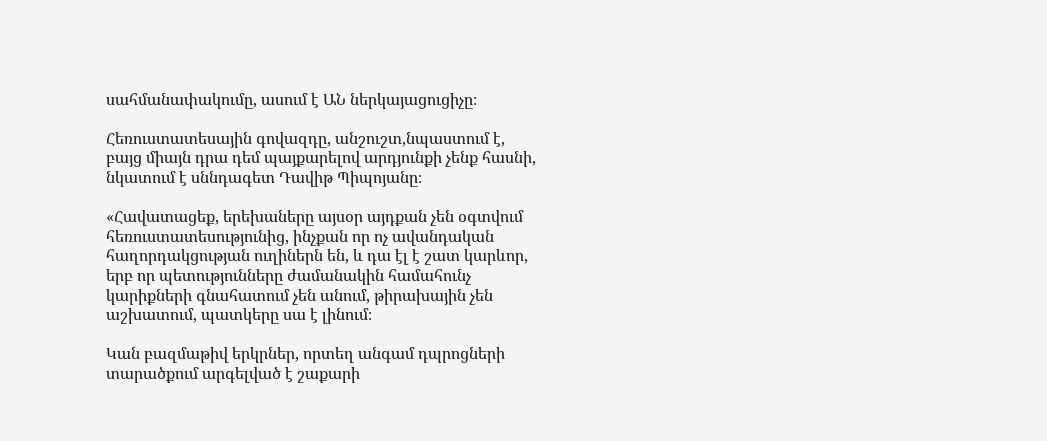սահմանափակումը, ասում է ԱՆ ներկայացուցիչը։

Հեռուստատեսային գովազդը, անշուշտ,նպաստում է, բայց միայն դրա դեմ պայքարելով արդյունքի չենք հասնի, նկատում է սննդագետ Դավիթ Պիպոյանը։

«Հավատացեք, երեխաները այսօր այդքան չեն օգտվում հեռուստատեսությունից, ինչքան որ ոչ ավանդական հաղորդակցության ուղիներն են, և դա էլ է շատ կարևոր, երբ որ պետությունները ժամանակին համահունչ կարիքների գնահատում չեն անում, թիրախային չեն աշխատում, պատկերը սա է լինում։

Կան բազմաթիվ երկրներ, որտեղ անգամ դպրոցների տարածքում արգելված է շաքարի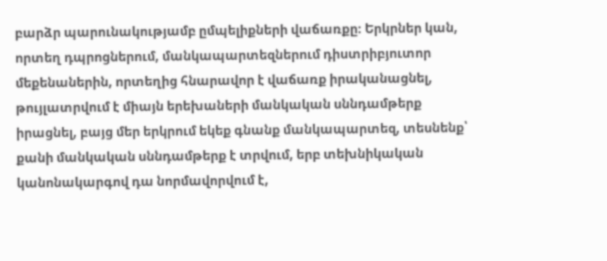բարձր պարունակությամբ ըմպելիքների վաճառքը։ Երկրներ կան, որտեղ դպրոցներում, մանկապարտեզներում դիստրիբյուտոր մեքենաներին, որտեղից հնարավոր է վաճառք իրականացնել, թույլատրվում է միայն երեխաների մանկական սննդամթերք իրացնել, բայց մեր երկրում եկեք գնանք մանկապարտեզ, տեսնենք՝ քանի մանկական սննդամթերք է տրվում, երբ տեխնիկական կանոնակարգով դա նորմավորվում է,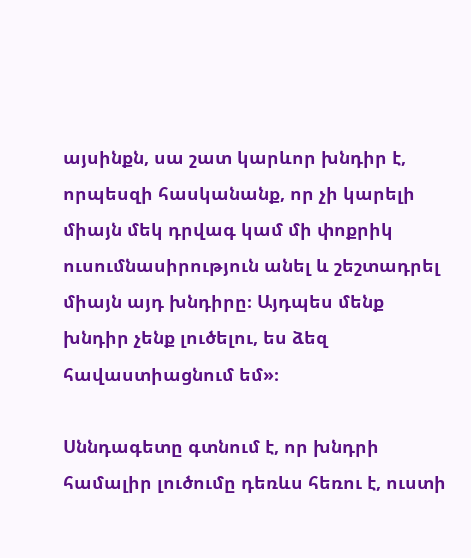այսինքն, սա շատ կարևոր խնդիր է, որպեսզի հասկանանք, որ չի կարելի միայն մեկ դրվագ կամ մի փոքրիկ ուսումնասիրություն անել և շեշտադրել միայն այդ խնդիրը։ Այդպես մենք խնդիր չենք լուծելու, ես ձեզ հավաստիացնում եմ»։

Սննդագետը գտնում է, որ խնդրի համալիր լուծումը դեռևս հեռու է, ուստի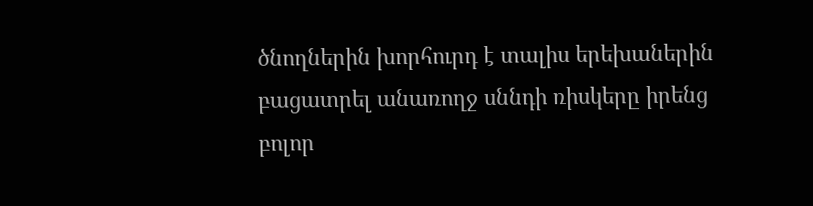ծնողներին խորհուրդ է տալիս երեխաներին բացատրել անառողջ սննդի ռիսկերը իրենց բոլոր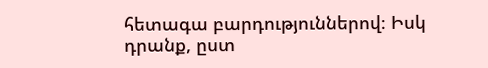հետագա բարդություններով։ Իսկ դրանք, ըստ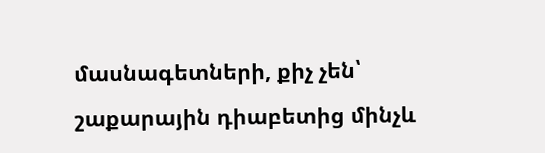մասնագետների, քիչ չեն՝ շաքարային դիաբետից մինչև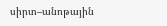սիրտ–անոթային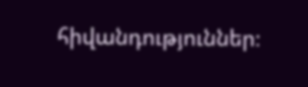հիվանդություններ։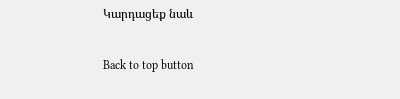Կարդացեք նաև

Back to top button